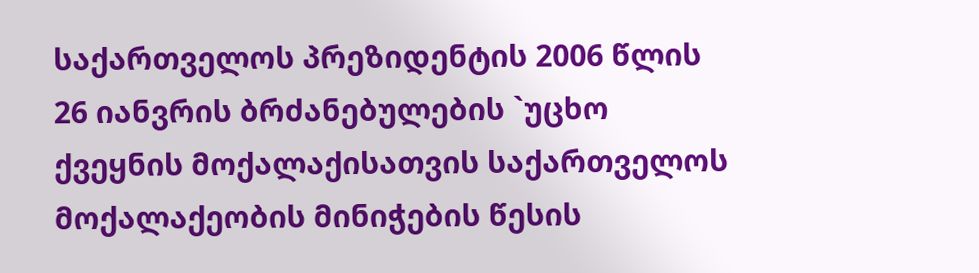საქართველოს პრეზიდენტის 2006 წლის 26 იანვრის ბრძანებულების `უცხო ქვეყნის მოქალაქისათვის საქართველოს მოქალაქეობის მინიჭების წესის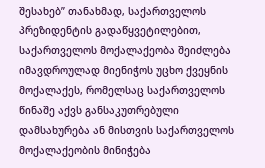შესახებ” თანახმად, საქართველოს პრეზიდენტის გადაწყვეტილებით, საქართველოს მოქალაქეობა შეიძლება იმავდროულად მიენიჭოს უცხო ქვეყნის მოქალაქეს, რომელსაც საქართველოს წინაშე აქვს განსაკუთრებული დამსახურება ან მისთვის საქართველოს მოქალაქეობის მინიჭება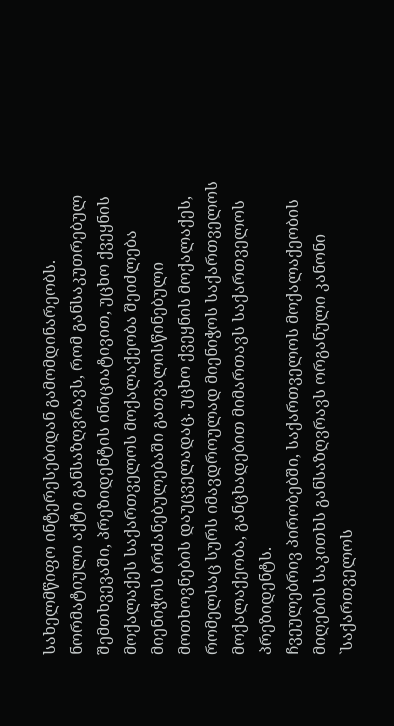სახელმწიფო ინტერესებიდან გამომდინარეობს. ნორმატიული აქტი განსაზღვრავს, რომ განსაკუთრებულ შემთხვევაში, პრეზიდენტის ინიციატივით, უცხო ქვეყნის მოქალაქეს საქართველოს მოქალაქეობა შეიძლება მიენიჭოს ბრძანებულებაში გათვალისწინებული მოთხოვნების დაუცველადაც. უცხო ქვეყნის მოქალაქეს, რომელსაც სურს იმავდროულად მიენიჭოს საქართველოს მოქალაქეობა, განცხადებით მიმართავს საქართველოს პრეზიდენტს.
ჩვეულებრივ პირობებში, საქართველოს მოქალაქეობის მიღების საკითხს განსაზღვრავს ორგანული კანონი `საქართველოს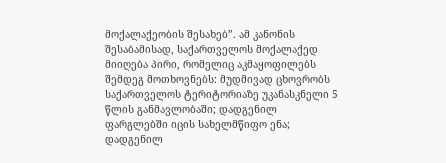მოქალაქეობის შესახებ”. ამ კანონის შესაბამისად, საქართველოს მოქალაქედ მიიღება პირი, რომელიც აკმაყოფილებს შემდეგ მოთხოვნებს: მუდმივად ცხოვრობს საქართველოს ტერიტორიაზე უკანასკნელი 5 წლის განმავლობაში; დადგენილ ფარგლებში იცის სახელმწიფო ენა; დადგენილ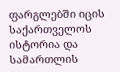ფარგლებში იცის საქართველოს ისტორია და სამართლის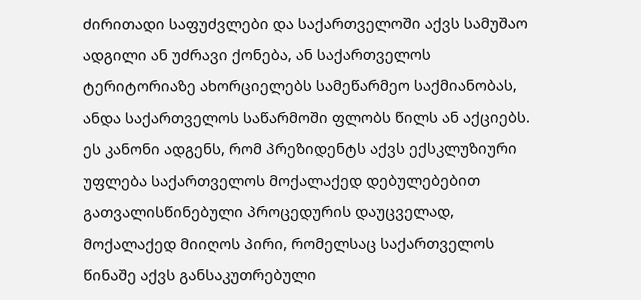ძირითადი საფუძვლები და საქართველოში აქვს სამუშაო ადგილი ან უძრავი ქონება, ან საქართველოს ტერიტორიაზე ახორციელებს სამეწარმეო საქმიანობას, ანდა საქართველოს საწარმოში ფლობს წილს ან აქციებს.
ეს კანონი ადგენს, რომ პრეზიდენტს აქვს ექსკლუზიური უფლება საქართველოს მოქალაქედ დებულებებით გათვალისწინებული პროცედურის დაუცველად, მოქალაქედ მიიღოს პირი, რომელსაც საქართველოს წინაშე აქვს განსაკუთრებული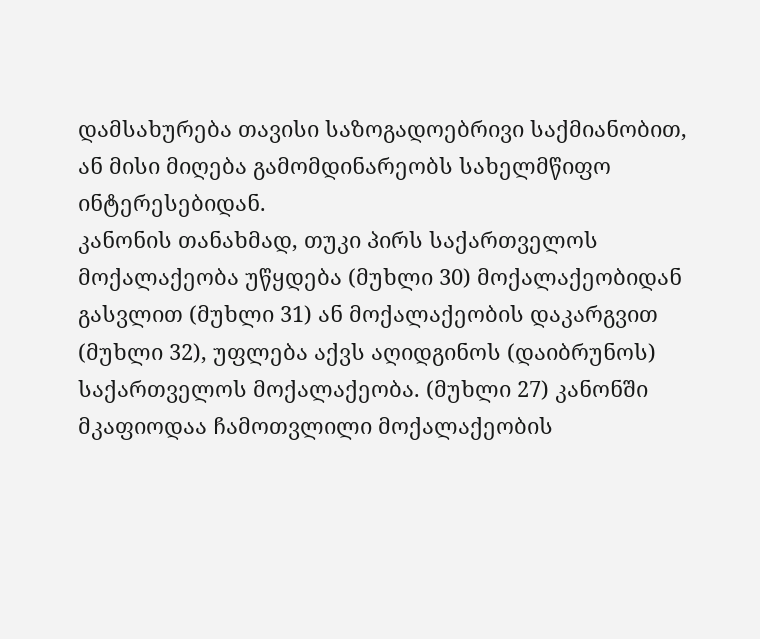დამსახურება თავისი საზოგადოებრივი საქმიანობით, ან მისი მიღება გამომდინარეობს სახელმწიფო ინტერესებიდან.
კანონის თანახმად, თუკი პირს საქართველოს მოქალაქეობა უწყდება (მუხლი 30) მოქალაქეობიდან გასვლით (მუხლი 31) ან მოქალაქეობის დაკარგვით (მუხლი 32), უფლება აქვს აღიდგინოს (დაიბრუნოს) საქართველოს მოქალაქეობა. (მუხლი 27) კანონში მკაფიოდაა ჩამოთვლილი მოქალაქეობის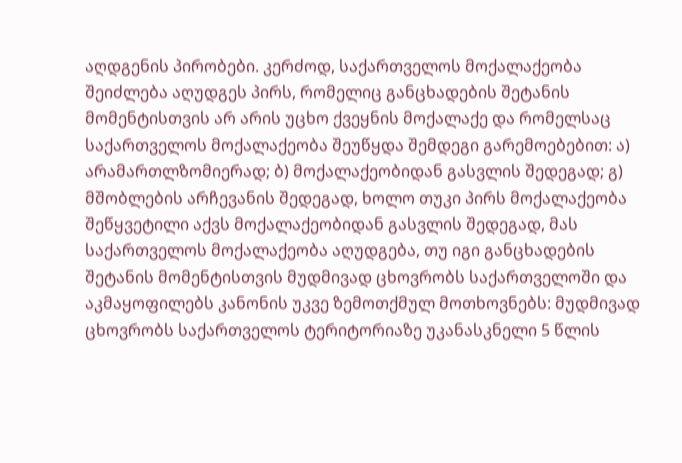აღდგენის პირობები. კერძოდ, საქართველოს მოქალაქეობა შეიძლება აღუდგეს პირს, რომელიც განცხადების შეტანის მომენტისთვის არ არის უცხო ქვეყნის მოქალაქე და რომელსაც საქართველოს მოქალაქეობა შეუწყდა შემდეგი გარემოებებით: ა) არამართლზომიერად; ბ) მოქალაქეობიდან გასვლის შედეგად; გ) მშობლების არჩევანის შედეგად, ხოლო თუკი პირს მოქალაქეობა შეწყვეტილი აქვს მოქალაქეობიდან გასვლის შედეგად, მას საქართველოს მოქალაქეობა აღუდგება, თუ იგი განცხადების შეტანის მომენტისთვის მუდმივად ცხოვრობს საქართველოში და აკმაყოფილებს კანონის უკვე ზემოთქმულ მოთხოვნებს: მუდმივად ცხოვრობს საქართველოს ტერიტორიაზე უკანასკნელი 5 წლის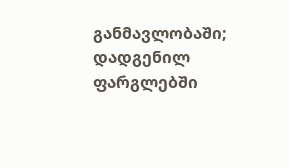განმავლობაში; დადგენილ ფარგლებში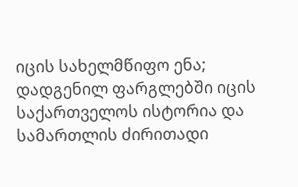იცის სახელმწიფო ენა; დადგენილ ფარგლებში იცის საქართველოს ისტორია და სამართლის ძირითადი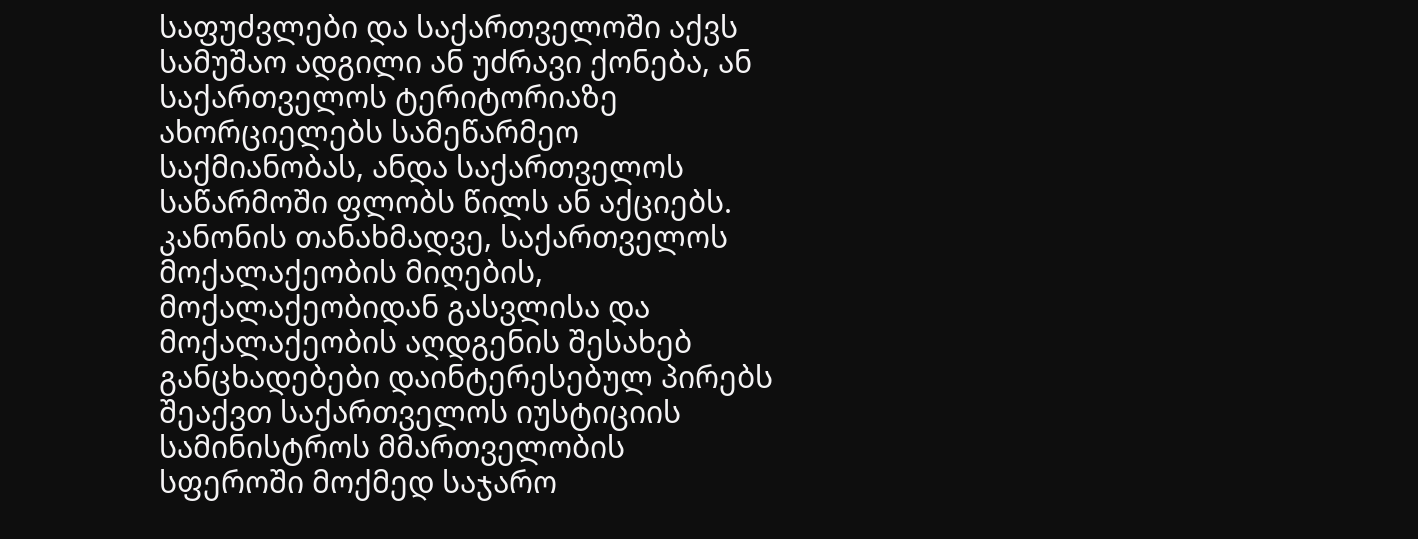საფუძვლები და საქართველოში აქვს სამუშაო ადგილი ან უძრავი ქონება, ან საქართველოს ტერიტორიაზე ახორციელებს სამეწარმეო საქმიანობას, ანდა საქართველოს საწარმოში ფლობს წილს ან აქციებს.
კანონის თანახმადვე, საქართველოს მოქალაქეობის მიღების, მოქალაქეობიდან გასვლისა და მოქალაქეობის აღდგენის შესახებ განცხადებები დაინტერესებულ პირებს შეაქვთ საქართველოს იუსტიციის სამინისტროს მმართველობის სფეროში მოქმედ საჯარო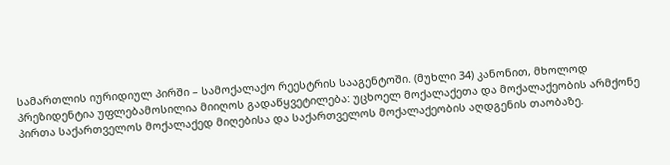სამართლის იურიდიულ პირში – სამოქალაქო რეესტრის სააგენტოში. (მუხლი 34) კანონით, მხოლოდ პრეზიდენტია უფლებამოსილია მიიღოს გადაწყვეტილება: უცხოელ მოქალაქეთა და მოქალაქეობის არმქონე პირთა საქართველოს მოქალაქედ მიღებისა და საქართველოს მოქალაქეობის აღდგენის თაობაზე.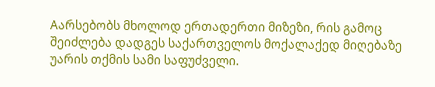Aარსებობს მხოლოდ ერთადერთი მიზეზი, რის გამოც შეიძლება დადგეს საქართველოს მოქალაქედ მიღებაზე უარის თქმის სამი საფუძველი.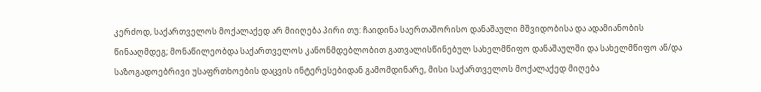კერძოდ, საქართველოს მოქალაქედ არ მიიღება პირი თუ: ჩაიდინა საერთაშორისო დანაშაული მშვიდობისა და ადამიანობის წინააღმდეგ; მონაწილეობდა საქართველოს კანონმდებლობით გათვალისწინებულ სახელმწიფო დანაშაულში და სახელმწიფო ან/და საზოგადოებრივი უსაფრთხოების დაცვის ინტერესებიდან გამომდინარე, მისი საქართველოს მოქალაქედ მიღება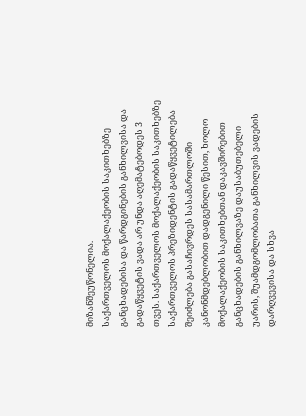მიზანშეუწონელია.
საქართველოს მოქალაქეობის საკითხებზე განცხადებისა და წარდგინების განხილვისა და გადაწყვეტის ვადა არ უნდა აღემატებოდეს 3 თვეს. საქართველოს მოქალაქეობის საკითხებზე საქართველოს პრეზიდენტის გადაწყვეტილება შეიძლება გასაჩივრდეს სასამართლოში კანონმდებლობით დადგენილი წესით, ხოლო მოქალაქეობის საკითხებთან დაკავშირებით განცხადების განხილვაზე დაუსაბუთებელი უარის, შუამდგომლობათა განხილვის ვადების დარღვევისა და სხვა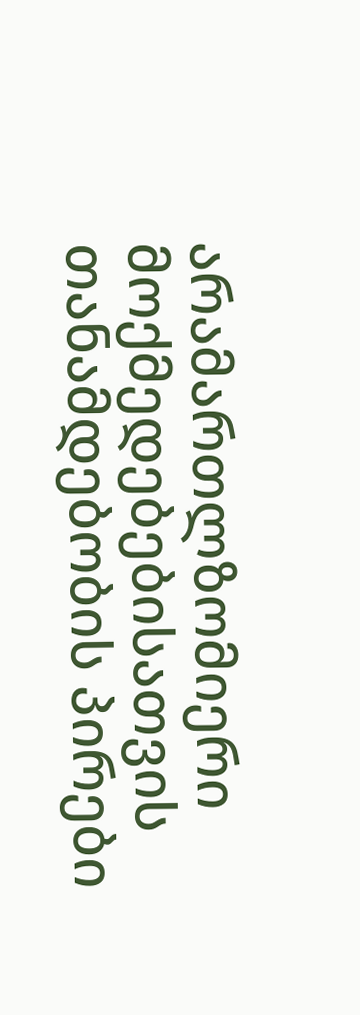არამართლზომიერი მოქმედებებისათვის თანამდებობის პირები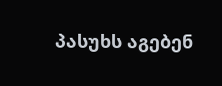პასუხს აგებენ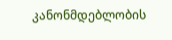კანონმდებლობის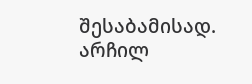შესაბამისად.
არჩილ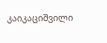კაიკაციშვილი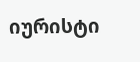იურისტი